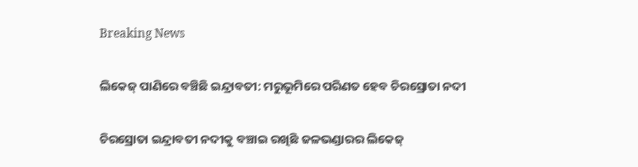Breaking News

ଲିକେଜ୍‌ ପାଣିରେ ବଞ୍ଚିଛି ଇନ୍ଦ୍ରାବତୀ: ମରୁଭୂମ‌ିରେ ପରିଣତ ହେବ ଚିରସ୍ରୋତା ନଦୀ

ଚିରସ୍ରୋତା ଇନ୍ଦ୍ରାବତୀ ନଦୀକୁ ବଞ୍ଚାଇ ରଖିଛି ଜଳଭଣ୍ଡାରର ଲିକେଜ୍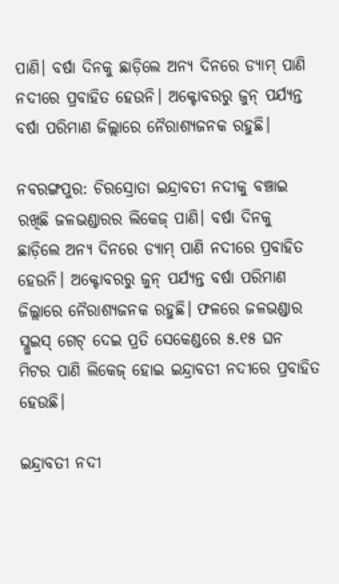ପାଣି। ବର୍ଷା ଦିନକୁ ଛାଡ଼ିଲେ ଅନ୍ୟ ଦିନରେ ଡ୍ୟାମ୍ ପାଣି ନଦୀରେ ପ୍ରବାହିତ ହେଉନି। ଅକ୍ଟୋବରରୁ ଜୁନ୍ ପର୍ଯ୍ୟନ୍ତ ବର୍ଷା ପରିମାଣ ଜିଲ୍ଲାରେ ନୈରାଶ୍ୟଜନକ ରହୁଛି।

ନବରଙ୍ଗପୁର: ଚିରସ୍ରୋତା ଇନ୍ଦ୍ରାବତୀ ନଦୀକୁ ବଞ୍ଚାଇ ରଖିଛି ଜଳଭଣ୍ଡାରର ଲିକେଜ୍ ପାଣି। ବର୍ଷା ଦିନକୁ ଛାଡ଼ିଲେ ଅନ୍ୟ ଦିନରେ ଡ୍ୟାମ୍ ପାଣି ନଦୀରେ ପ୍ରବାହିତ ହେଉନି। ଅକ୍ଟୋବରରୁ ଜୁନ୍ ପର୍ଯ୍ୟନ୍ତ ବର୍ଷା ପରିମାଣ ଜିଲ୍ଲାରେ ନୈରାଶ୍ୟଜନକ ରହୁଛି। ଫଳରେ ଜଳଭଣ୍ଡାର ସ୍ଲୁଇସ୍ ଗେଟ୍ ଦେଇ ପ୍ରତି ସେକେଣ୍ଡରେ ୫.୧୫ ଘନ ମିଟର ପାଣି ଲିକେଜ୍‌ ହୋଇ ଇନ୍ଦ୍ରାବତୀ ନଦୀରେ ପ୍ରବାହିତ ହେଉଛି।

ଇନ୍ଦ୍ରାବତୀ ନଦୀ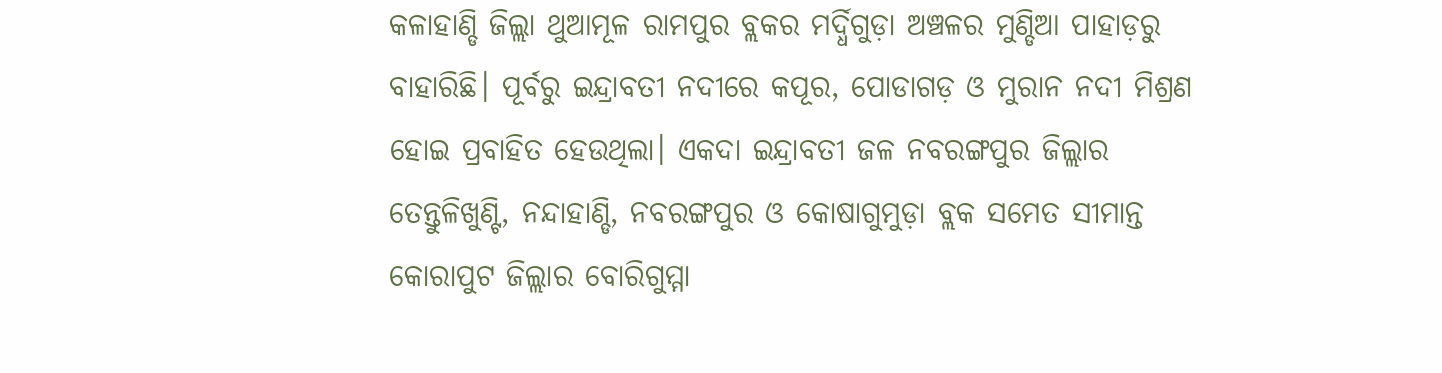କଳାହାଣ୍ଡି ଜିଲ୍ଲା ଥୁଆମୂଳ ରାମପୁର ବ୍ଲକର ମର୍ଦ୍ଧିଗୁଡ଼ା ଅଞ୍ଚଳର ମୁଣ୍ଡିଆ ପାହାଡ଼ରୁ ବାହାରିଛି। ପୂର୍ବରୁ ଇନ୍ଦ୍ରାବତୀ ନଦୀରେ କପୂର, ପୋଡାଗଡ଼ ଓ ମୁରାନ ନଦୀ ମିଶ୍ରଣ ହୋଇ ପ୍ରବାହିତ ହେଉଥିଲା। ଏକଦା ଇନ୍ଦ୍ରାବତୀ ଜଳ ନବରଙ୍ଗପୁର ଜିଲ୍ଲାର ତେନ୍ତୁଳିଖୁଣ୍ଟି, ନନ୍ଦାହାଣ୍ଡି, ନବରଙ୍ଗପୁର ଓ କୋଷାଗୁମୁଡ଼ା ବ୍ଲକ ସମେତ ସୀମାନ୍ତ କୋରାପୁଟ ଜିଲ୍ଲାର ବୋରିଗୁମ୍ମା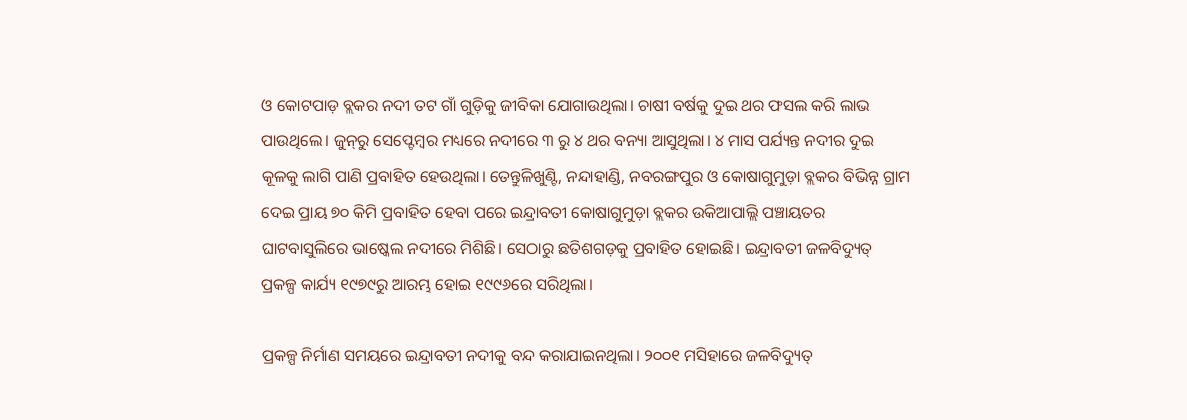ଓ କୋଟପାଡ଼ ବ୍ଲକର ନଦୀ ତଟ ଗାଁ ଗୁଡ଼ିକୁ ଜୀବିକା ଯୋଗାଉଥିଲା। ଚାଷୀ ବର୍ଷକୁ ଦୁଇ ଥର ଫସଲ କରି ଲାଭ ପାଉଥିଲେ। ଜୁନ୍‌ରୁ ସେପ୍ଟେମ୍ବର ମଧ୍ୟରେ ନଦୀରେ ୩ ରୁ ୪ ଥର ବନ୍ୟା ଆସୁଥିଲା। ୪ ମାସ ପର୍ଯ୍ୟନ୍ତ ନଦୀର ଦୁଇ କୂଳକୁ ଲାଗି ପାଣି ପ୍ରବାହିତ ହେଉଥିଲା। ତେନ୍ତୁଳିଖୁଣ୍ଟି, ନନ୍ଦାହାଣ୍ଡି, ନବରଙ୍ଗପୁର ଓ କୋଷାଗୁମୁଡ଼ା ବ୍ଲକର ବିଭିନ୍ନ ଗ୍ରାମ ଦେଇ ପ୍ରାୟ ୭୦ କିମି ପ୍ରବାହିତ ହେବା ପରେ ଇନ୍ଦ୍ରାବତୀ କୋଷାଗୁମୁଡ଼ା ବ୍ଲକର ଉକିଆପାଲ୍ଲି ପଞ୍ଚାୟତର ଘାଟବାସୁଲିରେ ଭାଷ୍କେଲ ନଦୀରେ ମିଶିଛି। ସେଠାରୁ ଛତିଶଗଡ଼କୁ ପ୍ରବାହିତ ହୋଇଛି। ଇନ୍ଦ୍ରାବତୀ ଜଳବିଦ୍ୟୁତ୍ ପ୍ରକଳ୍ପ କାର୍ଯ୍ୟ ୧୯୭୯ରୁ ଆରମ୍ଭ ହୋଇ ୧୯୯୬ରେ ସରିଥିଲା।

ପ୍ରକଳ୍ପ ନିର୍ମାଣ ସମୟରେ ଇନ୍ଦ୍ରାବତୀ ନଦୀକୁ ବନ୍ଦ କରାଯାଇନଥିଲା। ୨୦୦୧ ମସିହାରେ ଜଳବିଦ୍ୟୁତ୍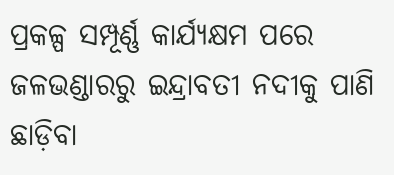ପ୍ରକଳ୍ପ ସମ୍ପୂର୍ଣ୍ଣ କାର୍ଯ୍ୟକ୍ଷମ ପରେ ଜଳଭଣ୍ଡାରରୁ ଇନ୍ଦ୍ରାବତୀ ନଦୀକୁ ପାଣି ଛାଡ଼ିବା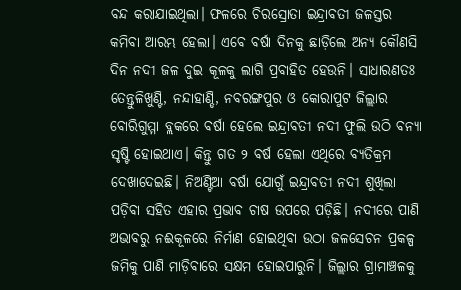ବନ୍ଦ କରାଯାଇଥିଲା। ଫଳରେ ଚିରସ୍ରୋତା ଇନ୍ଦ୍ରାବତୀ ଜଳସ୍ତର କମିବା ଆରମ୍ଭ ହେଲା। ଏବେ ବର୍ଷା ଦିନକୁ ଛାଡ଼ିଲେ ଅନ୍ୟ କୌଣସି ଦିନ ନଦୀ ଜଳ ଦୁଇ କୂଳକୁ ଲାଗି ପ୍ରବାହିତ ହେଉନି। ସାଧାରଣତଃ ତେନ୍ତୁଳିଖୁଣ୍ଟି, ନନ୍ଦାହାଣ୍ଡି, ନବରଙ୍ଗପୁର ଓ କୋରାପୁଟ ଜିଲ୍ଲାର ବୋରିଗୁମ୍ମା ବ୍ଲକରେ ବର୍ଷା ହେଲେ ଇନ୍ଦ୍ରାବତୀ ନଦୀ ଫୁଲି ଉଠି ବନ୍ୟା ସୃଷ୍ଟି ହୋଇଥାଏ। କିନ୍ତୁ ଗତ ୨ ବର୍ଷ ହେଲା ଏଥିରେ ବ୍ୟତିକ୍ରମ ଦେଖାଦେଇଛି। ନିଅଣ୍ଟିଆ ବର୍ଷା ଯୋଗୁଁ ଇନ୍ଦ୍ରାବତୀ ନଦୀ ଶୁଖିଲା ପଡ଼ିବା ସହିତ ଏହାର ପ୍ରଭାବ ଚାଷ ଉପରେ ପଡ଼ିଛି। ନଦୀରେ ପାଣି ଅଭାବରୁ ନଈକୂଳରେ ନିର୍ମାଣ ହୋଇଥିବା ଉଠା ଜଳସେଚନ ପ୍ରକଳ୍ପ ଜମିକୁ ପାଣି ମାଡ଼ିବାରେ ସକ୍ଷମ ହୋଇପାରୁନି। ଜିଲ୍ଲାର ଗ୍ରାମାଞ୍ଚଳକୁ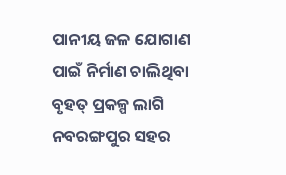ପାନୀୟ ଜଳ ଯୋଗାଣ ପାଇଁ ନିର୍ମାଣ ଚାଲିଥିବା ବୃହତ୍‌ ପ୍ରକଳ୍ପ ଲାଗି ନବରଙ୍ଗପୁର ସହର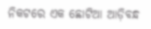ନିକଟରେ ଏକ ଛୋଟିଆ ଆଡ଼ିବନ୍ଧ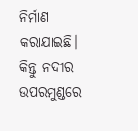ନିର୍ମାଣ କରାଯାଇଛି। କିନ୍ତୁ ନଦୀର ଉପରମୁଣ୍ଡରେ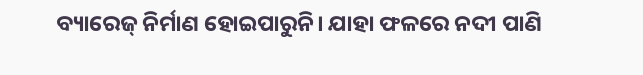ବ୍ୟାରେଜ୍ ନିର୍ମାଣ ହୋଇପାରୁନି। ଯାହା ଫଳରେ ନଦୀ ପାଣି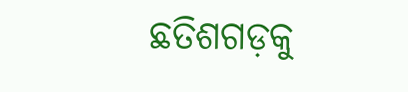ଛତିଶଗଡ଼କୁ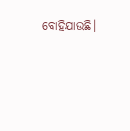ବୋହିଯାଉଛି।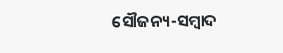ସୌଜନ୍ୟ-ସମ୍ୱାଦ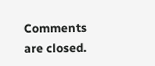Comments are closed.